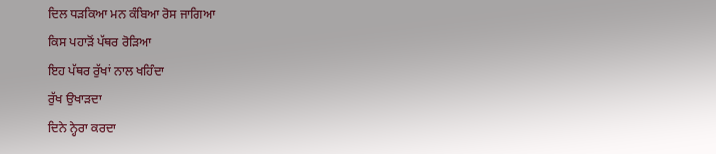ਦਿਲ ਧੜਕਿਆ ਮਨ ਕੰਬਿਆ ਰੋਸ ਜਾਗਿਆ
ਕਿਸ ਪਹਾੜੋਂ ਪੱਥਰ ਰੋੜਿਆ
ਇਹ ਪੱਥਰ ਰੁੱਖਾਂ ਨਾਲ ਖਹਿੰਦਾ
ਰੁੱਖ ਉਖਾੜਦਾ
ਦਿਨੇ ਨ੍ਹੇਰਾ ਕਰਦਾ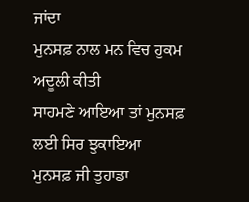ਜਾਂਦਾ
ਮੁਨਸਫ਼ ਨਾਲ ਮਨ ਵਿਚ ਹੁਕਮ ਅਦੂਲੀ ਕੀਤੀ
ਸਾਹਮਣੇ ਆਇਆ ਤਾਂ ਮੁਨਸਫ਼ ਲਈ ਸਿਰ ਝੁਕਾਇਆ
ਮੁਨਸਫ਼ ਜੀ ਤੁਹਾਡਾ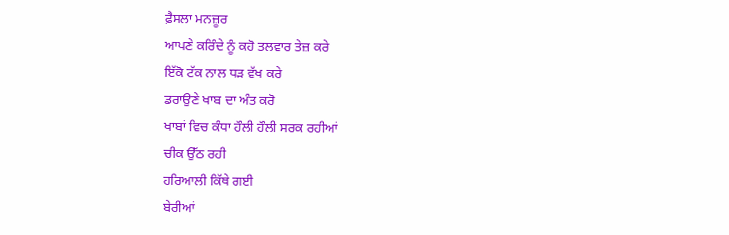ਫ਼ੈਸਲਾ ਮਨਜ਼ੂਰ
ਆਪਣੇ ਕਰਿੰਦੇ ਨੂੰ ਕਹੋ ਤਲਵਾਰ ਤੇਜ਼ ਕਰੇ
ਇੱਕੋ ਟੱਕ ਨਾਲ ਧੜ ਵੱਖ ਕਰੇ
ਡਰਾਉਣੇ ਖਾਬ ਦਾ ਅੰਤ ਕਰੋ
ਖਾਬਾਂ ਵਿਚ ਕੰਧਾ ਹੌਲੀ ਹੌਲੀ ਸਰਕ ਰਹੀਆਂ
ਚੀਕ ਉੱਠ ਰਹੀ
ਹਰਿਆਲੀ ਕਿੱਥੇ ਗਈ
ਬੇਰੀਆਂ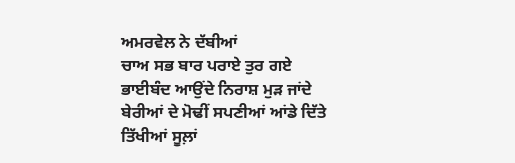ਅਮਰਵੇਲ ਨੇ ਦੱਬੀਆਂ
ਚਾਅ ਸਭ ਬਾਰ ਪਰਾਏ ਤੁਰ ਗਏ
ਭਾਈਬੰਦ ਆਉਂਦੇ ਨਿਰਾਸ਼ ਮੁੜ ਜਾਂਦੇ
ਬੇਰੀਆਂ ਦੇ ਮੋਢੀਂ ਸਪਣੀਆਂ ਆਂਡੇ ਦਿੱਤੇ
ਤਿੱਖੀਆਂ ਸੂਲ਼ਾਂ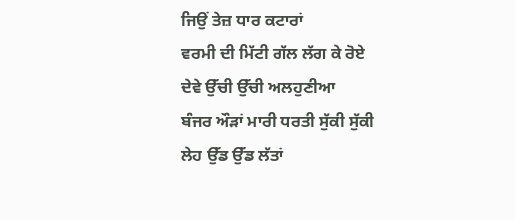ਜਿਉਂ ਤੇਜ਼ ਧਾਰ ਕਟਾਰਾਂ
ਵਰਮੀ ਦੀ ਮਿੱਟੀ ਗੱਲ ਲੱਗ ਕੇ ਰੋਏ
ਦੇਵੇ ਉੱਚੀ ਉੱਚੀ ਅਲਹੁਣੀਆ
ਬੰਜਰ ਔੜਾਂ ਮਾਰੀ ਧਰਤੀ ਸੁੱਕੀ ਸੁੱਕੀ
ਲੇਹ ਉੱਡ ਉੱਡ ਲੱਤਾਂ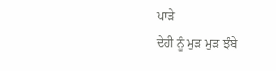ਪਾੜੇ
ਦੇਹੀ ਨੂੰ ਮੁੜ ਮੁੜ ਝੰਬੇ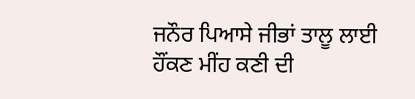ਜਨੌਰ ਪਿਆਸੇ ਜੀਭਾਂ ਤਾਲੂ ਲਾਈ
ਹੌਂਕਣ ਮੀਂਹ ਕਣੀ ਦੀ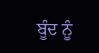ਬੂੰਦ ਨੂੰ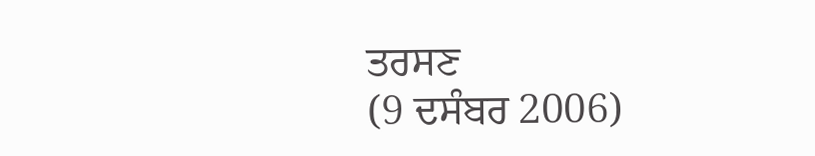ਤਰਸਣ
(9 ਦਸੰਬਰ 2006)